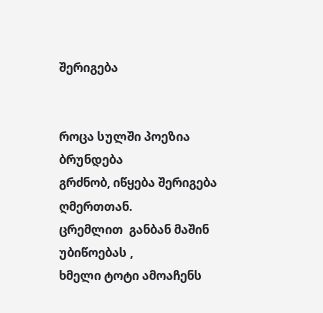შერიგება


როცა სულში პოეზია ბრუნდება
გრძნობ, იწყება შერიგება ღმერთთან.
ცრემლით  განბან მაშინ უბიწოებას ,
ხმელი ტოტი ამოაჩენს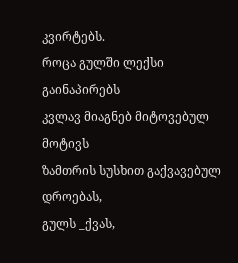კვირტებს.
როცა გულში ლექსი გაინაპირებს
კვლავ მიაგნებ მიტოვებულ მოტივს
ზამთრის სუსხით გაქვავებულ დროებას,
გულს _ქვას,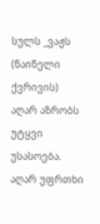სულს _ვაჟს (ნაინელი ქვრივის)
აღარ აზრობს უტყვი უსასოება.
აღარ უფრთხი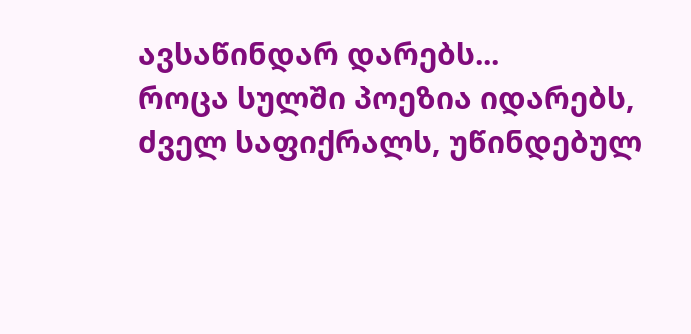ავსაწინდარ დარებს...
როცა სულში პოეზია იდარებს,
ძველ საფიქრალს, უწინდებულ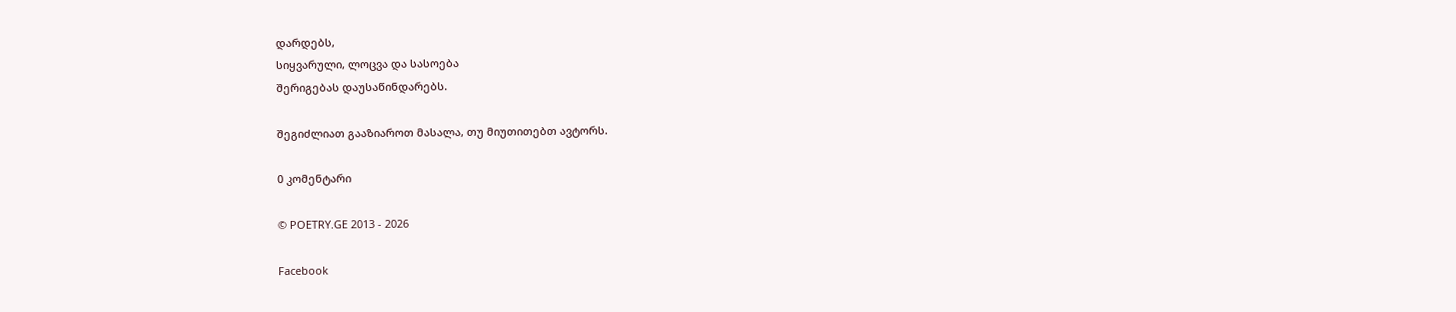დარდებს,
სიყვარული, ლოცვა და სასოება
შერიგებას დაუსაწინდარებს.

შეგიძლიათ გააზიაროთ მასალა, თუ მიუთითებთ ავტორს.

0 კომენტარი

© POETRY.GE 2013 - 2026

Facebook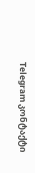Telegram კონტაქტი